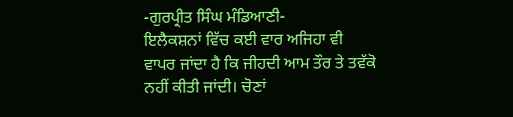-ਗੁਰਪ੍ਰੀਤ ਸਿੰਘ ਮੰਡਿਆਣੀ-
ਇਲੈਕਸ਼ਨਾਂ ਵਿੱਚ ਕਈ ਵਾਰ ਅਜਿਹਾ ਵੀ ਵਾਪਰ ਜਾਂਦਾ ਹੈ ਕਿ ਜੀਹਦੀ ਆਮ ਤੌਰ ਤੇ ਤਵੱਕੋ ਨਹੀਂ ਕੀਤੀ ਜਾਂਦੀ। ਚੋਣਾਂ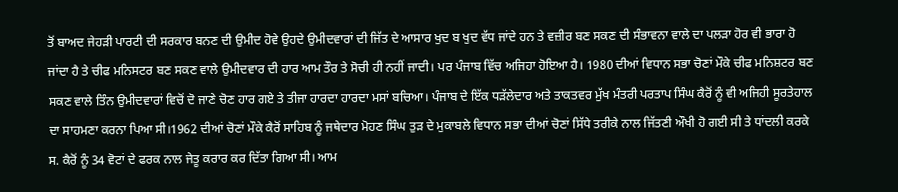ਤੋਂ ਬਾਅਦ ਜੇਹੜੀ ਪਾਰਟੀ ਦੀ ਸਰਕਾਰ ਬਨਣ ਦੀ ਉਮੀਦ ਹੋਵੇ ਉਹਦੇ ਉਮੀਦਵਾਰਾਂ ਦੀ ਜਿੱਤ ਦੇ ਆਸਾਰ ਖੁਦ ਬ ਖੁਦ ਵੱਧ ਜਾਂਦੇ ਹਨ ਤੇ ਵਜ਼ੀਰ ਬਣ ਸਕਣ ਦੀ ਸੰਭਾਵਨਾ ਵਾਲੇ ਦਾ ਪਲੜਾ ਹੋਰ ਵੀ ਭਾਰਾ ਹੋ ਜਾਂਦਾ ਹੈ ਤੇ ਚੀਫ ਮਨਿਸਟਰ ਬਣ ਸਕਣ ਵਾਲੇ ਉਮੀਦਵਾਰ ਦੀ ਹਾਰ ਆਮ ਤੌਰ ਤੇ ਸੋਚੀ ਹੀ ਨਹੀਂ ਜਾਦੀ। ਪਰ ਪੰਜਾਬ ਵਿੱਚ ਅਜਿਹਾ ਹੋਇਆ ਹੈ। 1980 ਦੀਆਂ ਵਿਧਾਨ ਸਭਾ ਚੋਣਾਂ ਮੌਕੇ ਚੀਫ ਮਨਿਸ਼ਟਰ ਬਣ ਸਕਣ ਵਾਲੇ ਤਿੰਨ ਉਮੀਦਵਾਰਾਂ ਵਿਚੋਂ ਦੋ ਜਾਣੇ ਚੋਣ ਹਾਰ ਗਏ ਤੇ ਤੀਜਾ ਹਾਰਦਾ ਹਾਰਦਾ ਮਸਾਂ ਬਚਿਆ। ਪੰਜਾਬ ਦੇ ਇੱਕ ਧੜੱਲੇਦਾਰ ਅਤੇ ਤਾਕਤਵਰ ਮੁੱਖ ਮੰਤਰੀ ਪਰਤਾਪ ਸਿੰਘ ਕੈਰੋਂ ਨੂੰ ਵੀ ਅਜਿਹੀ ਸੂਰਤੇਹਾਲ ਦਾ ਸਾਹਮਣਾ ਕਰਨਾ ਪਿਆ ਸੀ।1962 ਦੀਆਂ ਚੋਣਾਂ ਮੌਕੇ ਕੈਰੋਂ ਸਾਹਿਬ ਨੂੰ ਜਥੇਦਾਰ ਮੋਹਣ ਸਿੰਘ ਤੁੜ ਦੇ ਮੁਕਾਬਲੇ ਵਿਧਾਨ ਸਭਾ ਦੀਆਂ ਚੋਣਾਂ ਸਿੱਧੇ ਤਰੀਕੇ ਨਾਲ ਜਿੱਤਣੀ ਔਖੀ ਹੋ ਗਈ ਸੀ ਤੇ ਧਾਂਦਲੀ ਕਰਕੇ ਸ. ਕੈਰੋਂ ਨੂੰ 34 ਵੋਟਾਂ ਦੇ ਫਰਕ ਨਾਲ ਜੇਤੂ ਕਰਾਰ ਕਰ ਦਿੱਤਾ ਗਿਆ ਸੀ। ਆਮ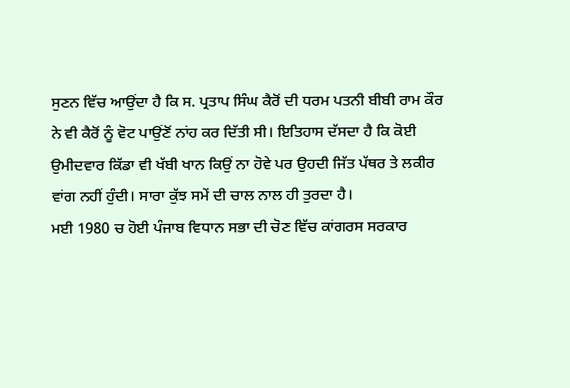ਸੁਣਨ ਵਿੱਚ ਆਉਂਦਾ ਹੈ ਕਿ ਸ. ਪ੍ਰਤਾਪ ਸਿੰਘ ਕੈਰੋਂ ਦੀ ਧਰਮ ਪਤਨੀ ਬੀਬੀ ਰਾਮ ਕੌਰ ਨੇ ਵੀ ਕੈਰੋਂ ਨੂੰ ਵੋਟ ਪਾਉਂਣੋਂ ਨਾਂਹ ਕਰ ਦਿੱਤੀ ਸੀ। ਇਤਿਹਾਸ ਦੱਸਦਾ ਹੈ ਕਿ ਕੋਈ ਉਮੀਦਵਾਰ ਕਿੱਡਾ ਵੀ ਖੱਬੀ ਖਾਨ ਕਿਉਂ ਨਾ ਹੋਵੇ ਪਰ ਉਹਦੀ ਜਿੱਤ ਪੱਥਰ ਤੇ ਲਕੀਰ ਵਾਂਗ ਨਹੀਂ ਹੁੰਦੀ। ਸਾਰਾ ਕੁੱਝ ਸਮੇਂ ਦੀ ਚਾਲ ਨਾਲ ਹੀ ਤੁਰਦਾ ਹੈ।
ਮਈ 1980 ਚ ਹੋਈ ਪੰਜਾਬ ਵਿਧਾਨ ਸਭਾ ਦੀ ਚੋਣ ਵਿੱਚ ਕਾਂਗਰਸ ਸਰਕਾਰ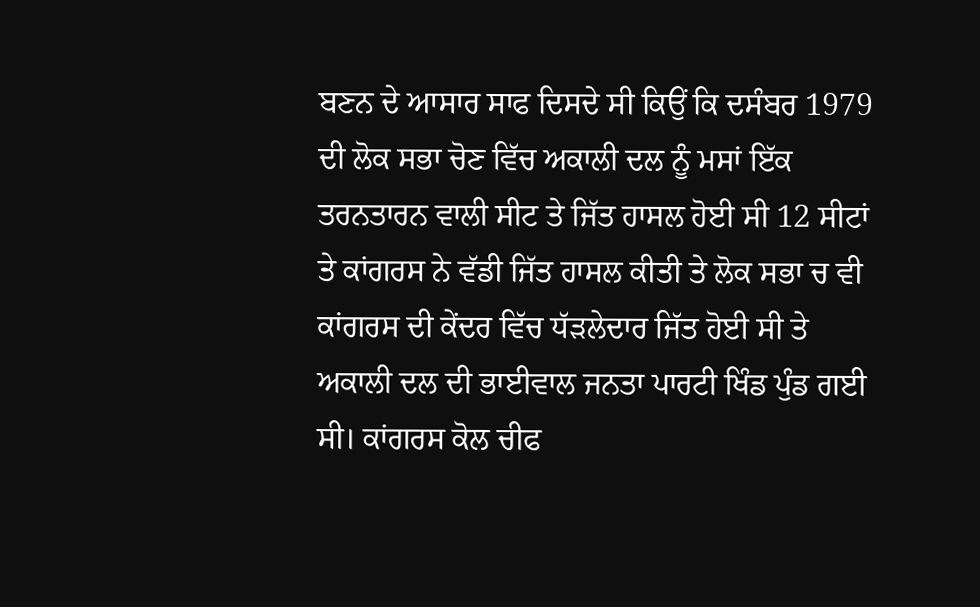ਬਣਨ ਦੇ ਆਸਾਰ ਸਾਫ ਦਿਸਦੇ ਸੀ ਕਿਉਂ ਕਿ ਦਸੰਬਰ 1979 ਦੀ ਲੋਕ ਸਭਾ ਚੋਣ ਵਿੱਚ ਅਕਾਲੀ ਦਲ ਨੂੰ ਮਸਾਂ ਇੱਕ ਤਰਨਤਾਰਨ ਵਾਲੀ ਸੀਟ ਤੇ ਜਿੱਤ ਹਾਸਲ ਹੋਈ ਸੀ 12 ਸੀਟਾਂ ਤੇ ਕਾਂਗਰਸ ਨੇ ਵੱਡੀ ਜਿੱਤ ਹਾਸਲ ਕੀਤੀ ਤੇ ਲੋਕ ਸਭਾ ਚ ਵੀ ਕਾਂਗਰਸ ਦੀ ਕੇਂਦਰ ਵਿੱਚ ਧੱੜਲੇਦਾਰ ਜਿੱਤ ਹੋਈ ਸੀ ਤੇ ਅਕਾਲੀ ਦਲ ਦੀ ਭਾਈਵਾਲ ਜਨਤਾ ਪਾਰਟੀ ਖਿੰਡ ਪੁੰਡ ਗਈ ਸੀ। ਕਾਂਗਰਸ ਕੋਲ ਚੀਫ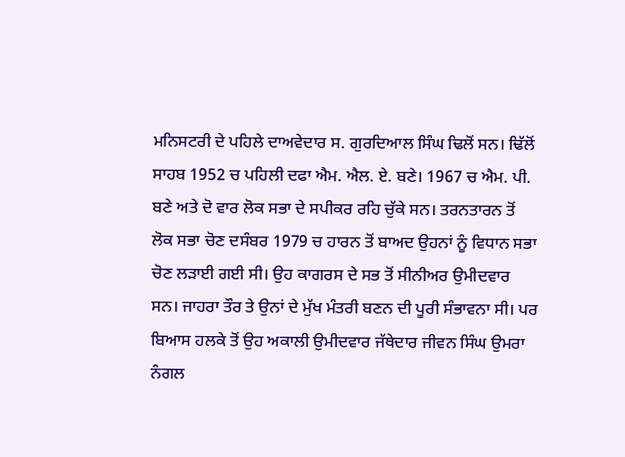ਮਨਿਸਟਰੀ ਦੇ ਪਹਿਲੇ ਦਾਅਵੇਦਾਰ ਸ. ਗੁਰਦਿਆਲ ਸਿੰਘ ਢਿਲੋਂ ਸਨ। ਢਿੱਲੋਂ ਸਾਹਬ 1952 ਚ ਪਹਿਲੀ ਦਫਾ ਐਮ. ਐਲ. ਏ. ਬਣੇ। 1967 ਚ ਐਮ. ਪੀ. ਬਣੇ ਅਤੇ ਦੋ ਵਾਰ ਲੋਕ ਸਭਾ ਦੇ ਸਪੀਕਰ ਰਹਿ ਚੁੱਕੇ ਸਨ। ਤਰਨਤਾਰਨ ਤੋਂ ਲੋਕ ਸਭਾ ਚੋਣ ਦਸੰਬਰ 1979 ਚ ਹਾਰਨ ਤੋਂ ਬਾਅਦ ਉਹਨਾਂ ਨੂੰ ਵਿਧਾਨ ਸਭਾ ਚੋਣ ਲੜਾਈ ਗਈ ਸੀ। ਉਹ ਕਾਗਰਸ ਦੇ ਸਭ ਤੋਂ ਸੀਨੀਅਰ ਉਮੀਦਵਾਰ ਸਨ। ਜਾਹਰਾ ਤੌਰ ਤੇ ਉਨਾਂ ਦੇ ਮੁੱਖ ਮੰਤਰੀ ਬਣਨ ਦੀ ਪੂਰੀ ਸੰਭਾਵਨਾ ਸੀ। ਪਰ ਬਿਆਸ ਹਲਕੇ ਤੋਂ ਉਹ ਅਕਾਲੀ ਉਮੀਦਵਾਰ ਜੱਥੇਦਾਰ ਜੀਵਨ ਸਿੰਘ ਉਮਰਾ ਨੰਗਲ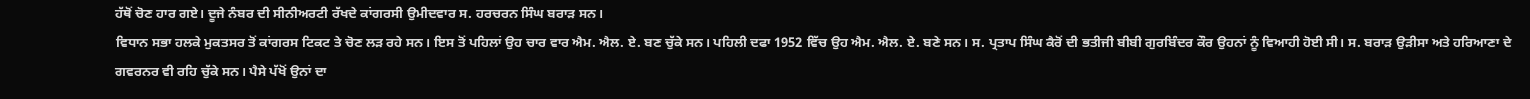ਹੱਥੋਂ ਚੋਣ ਹਾਰ ਗਏ। ਦੂਜੇ ਨੰਬਰ ਦੀ ਸੀਨੀਅਰਟੀ ਰੱਖਦੇ ਕਾਂਗਰਸੀ ਉਮੀਦਵਾਰ ਸ. ਹਰਚਰਨ ਸਿੰਘ ਬਰਾੜ ਸਨ।
ਵਿਧਾਨ ਸਭਾ ਹਲਕੇ ਮੁਕਤਸਰ ਤੋਂ ਕਾਂਗਰਸ ਟਿਕਟ ਤੇ ਚੋਣ ਲੜ ਰਹੇ ਸਨ। ਇਸ ਤੋਂ ਪਹਿਲਾਂ ਉਹ ਚਾਰ ਵਾਰ ਐਮ. ਐਲ. ਏ. ਬਣ ਚੁੱਕੇ ਸਨ। ਪਹਿਲੀ ਦਫਾ 1952 ਵਿੱਚ ਉਹ ਐਮ. ਐਲ. ਏ. ਬਣੇ ਸਨ। ਸ. ਪ੍ਰਤਾਪ ਸਿੰਘ ਕੈਰੋਂ ਦੀ ਭਤੀਜੀ ਬੀਬੀ ਗੁਰਬਿੰਦਰ ਕੌਰ ਉਹਨਾਂ ਨੂੰ ਵਿਆਹੀ ਹੋਈ ਸੀ। ਸ. ਬਰਾੜ ਉੜੀਸਾ ਅਤੇ ਹਰਿਆਣਾ ਦੇ ਗਵਰਨਰ ਵੀ ਰਹਿ ਚੁੱਕੇ ਸਨ। ਪੈਸੇ ਪੱਖੋਂ ਉਨਾਂ ਦਾ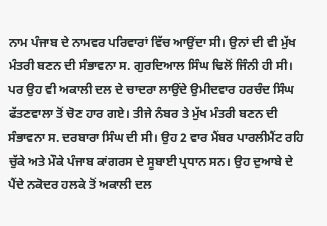ਨਾਮ ਪੰਜਾਬ ਦੇ ਨਾਮਵਰ ਪਰਿਵਾਰਾਂ ਵਿੱਚ ਆਉਂਦਾ ਸੀ। ਉਨਾਂ ਦੀ ਵੀ ਮੁੱਖ ਮੰਤਰੀ ਬਣਨ ਦੀ ਸੰਭਾਵਨਾ ਸ. ਗੁਰਦਿਆਲ ਸਿੰਘ ਢਿਲੋਂ ਜਿੰਨੀ ਹੀ ਸੀ। ਪਰ ਉਹ ਵੀ ਅਕਾਲੀ ਦਲ ਦੇ ਚਾਦਰਾ ਲਾਉਂਦੇ ਉਮੀਦਵਾਰ ਹਰਚੰਦ ਸਿੰਘ ਫੱਤਣਵਾਲਾ ਤੋਂ ਚੋਣ ਹਾਰ ਗਏ। ਤੀਜੇ ਨੰਬਰ ਤੇ ਮੁੱਖ ਮੰਤਰੀ ਬਣਨ ਦੀ ਸੰਭਾਵਨਾ ਸ. ਦਰਬਾਰਾ ਸਿੰਘ ਦੀ ਸੀ। ਉਹ 2 ਵਾਰ ਮੈਂਬਰ ਪਾਰਲੀਮੈਂਟ ਰਹਿ ਚੁੱਕੇ ਅਤੇ ਮੌਕੇ ਪੰਜਾਬ ਕਾਂਗਰਸ ਦੇ ਸੂਬਾਈ ਪ੍ਰਧਾਨ ਸਨ। ਉਹ ਦੁਆਬੇ ਦੇ ਪੈਂਦੇ ਨਕੋਦਰ ਹਲਕੇ ਤੋਂ ਅਕਾਲੀ ਦਲ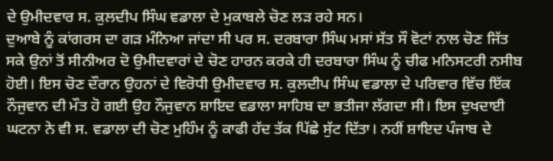ਦੇ ਉਮੀਦਵਾਰ ਸ. ਕੁਲਦੀਪ ਸਿੰਘ ਵਡਾਲਾ ਦੇ ਮੁਕਾਬਲੇ ਚੋਣ ਲੜ ਰਹੇ ਸਨ।
ਦੁਆਬੇ ਨੂੰ ਕਾਂਗਰਸ ਦਾ ਗੜ ਮੰਨਿਆ ਜਾਂਦਾ ਸੀ ਪਰ ਸ. ਦਰਬਾਰਾ ਸਿੰਘ ਮਸਾਂ ਸੱਤ ਸੌ ਵੋਟਾਂ ਨਾਲ ਚੋਣ ਜਿੱਤ ਸਕੇ ਉਨਾਂ ਤੋਂ ਸੀਨੀਅਰ ਦੋ ਉਮੀਦਵਾਰਾਂ ਦੇ ਚੋਣ ਹਾਰਨ ਕਰਕੇ ਹੀ ਦਰਬਾਰਾ ਸਿੰਘ ਨੂੰ ਚੀਫ ਮਨਿਸਟਰੀ ਨਸੀਬ ਹੋਈ। ਇਸ ਚੋਣ ਦੌਰਾਨ ਉਹਨਾਂ ਦੇ ਵਿਰੋਧੀ ਉਮੀਦਵਾਰ ਸ. ਕੁਲਦੀਪ ਸਿੰਘ ਵਡਾਲਾ ਦੇ ਪਰਿਵਾਰ ਵਿੱਚ ਇੱਕ ਨੌਜੁਵਾਨ ਦੀ ਮੌਤ ਹੋ ਗਈ ਉਹ ਨੌਜੁਵਾਨ ਸ਼ਾਇਦ ਵਡਾਲਾ ਸਾਹਿਬ ਦਾ ਭਤੀਜਾ ਲੱਗਦਾ ਸੀ। ਇਸ ਦੁਖਦਾਈ ਘਟਨਾ ਨੇ ਵੀ ਸ. ਵਡਾਲਾ ਦੀ ਚੋਣ ਮੁਹਿੰਮ ਨੂੰ ਕਾਫੀ ਹੱਦ ਤੱਕ ਪਿੱਛੇ ਸੁੱਟ ਦਿੱਤਾ। ਨਹੀਂ ਸ਼ਾਇਦ ਪੰਜਾਬ ਦੇ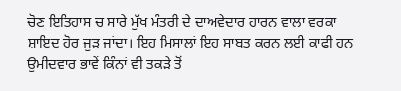ਚੋਣ ਇਤਿਹਾਸ ਚ ਸਾਰੇ ਮੁੱਖ ਮੰਤਰੀ ਦੇ ਦਾਅਵੇਦਾਰ ਹਾਰਨ ਵਾਲਾ ਵਰਕਾ ਸ਼ਾਇਦ ਹੋਰ ਜੁੜ ਜਾਂਦਾ। ਇਹ ਮਿਸਾਲਾਂ ਇਹ ਸਾਬਤ ਕਰਨ ਲਈ ਕਾਫੀ ਹਨ ਉਮੀਦਵਾਰ ਭਾਵੇਂ ਕਿੰਨਾਂ ਵੀ ਤਕੜੇ ਤੋਂ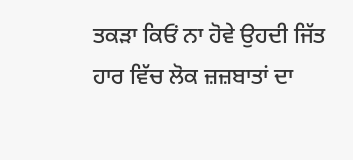ਤਕੜਾ ਕਿਓਂ ਨਾ ਹੋਵੇ ਉਹਦੀ ਜਿੱਤ ਹਾਰ ਵਿੱਚ ਲੋਕ ਜ਼ਜ਼ਬਾਤਾਂ ਦਾ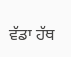ਵੱਡਾ ਹੱਥ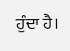ਹੁੰਦਾ ਹੈ।